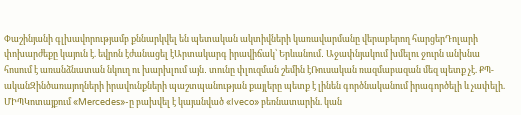Փաշինյանի գլխավորությամբ քննարկվել են պետական ակտիվների կառավարմանը վերաբերող հարցերԴոլարի փոխարժեքը կայուն է. եվրոն էժանացել էԱրտակարգ իրավիճակ՝ Երևանում․ Աջափնյակում խմելու ջուրն անխնա հոսում է առանձնատան նկուղ ու խարխլում այն․ տունը փլուզման շեմին էՌուսական ռազմաբազան մեզ պետք չէ. ՔՊ-ականԶինծառայողների իրավունքների պաշտպանության քայլերը պետք է լինեն գործնականում իրագործելի և չափելի. ՄԻՊԿոտայքում «Mercedes»-ը բախվել է կայանված «Iveco» բեռնատարին. կան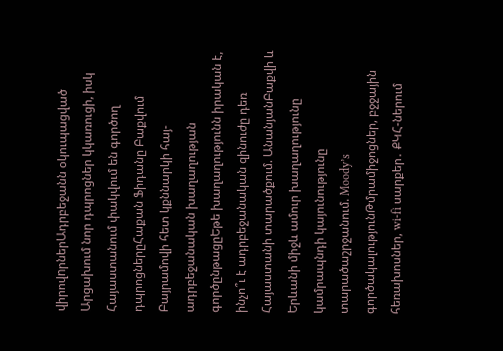վիրովnրներԱդրբեջանն օկուպացված Արցախում նոր դպրոցներ կկառուցի, իսկ Հայաստանում փակվում են գործող դպրոցներըՀաքան Ֆիդանը Բաքվում Բայրամովի հետ կքննարկի հայ-ադրբեջանական խաղաղության գործընթացըԵթե խաղաղությունն իրական է, ինչո՞ւ է ադրբեջանական զինուժը դեռ Հայաստանի տարածքում. ԱնանյանԲաքվի և Երևանի միջև ամուր խաղաղությունը կամրապնդի կայունությունը տարածաշրջանում. Moody’s գործակալությունԹմրամիջոցներ, բջջային հեռախոսներ, wi-fi սարքեր․ ՔԿՀ-ներում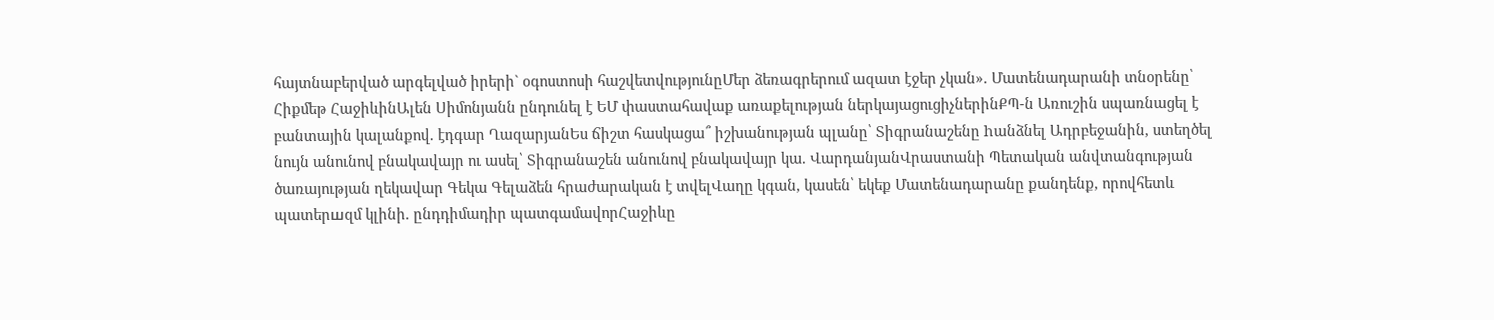հայտնաբերված արգելված իրերի` օգոստոսի հաշվետվությունըՄեր ձեռագրերում ազատ էջեր չկան». Մատենադարանի տնօրենը՝ Հիքմեթ ՀաջիևինԱլեն Սիմոնյանն ընդունել է ԵՄ փաստահավաք առաքելության ներկայացուցիչներինՔՊ-ն Առուշին սպառնացել է բանտային կալանքով. էդգար ՂազարյանԵս ճիշտ հասկացա՞ իշխանության պլանը՝ Տիգրանաշենը hանձնել Ադրբեջանին, ստեղծել նույն անունով բնակավայր ու ասել՝ Տիգրանաշեն անունով բնակավայր կա. ՎարդանյանՎրաստանի Պետական անվտանգության ծառայության ղեկավար Գեկա Գելաձեն հրաժարական է տվելՎաղը կգան, կասեն՝ եկեք Մատենադարանը քանդենք, որովհետև պատերшզմ կլինի. ընդդիմադիր պատգամավորՀաջիևը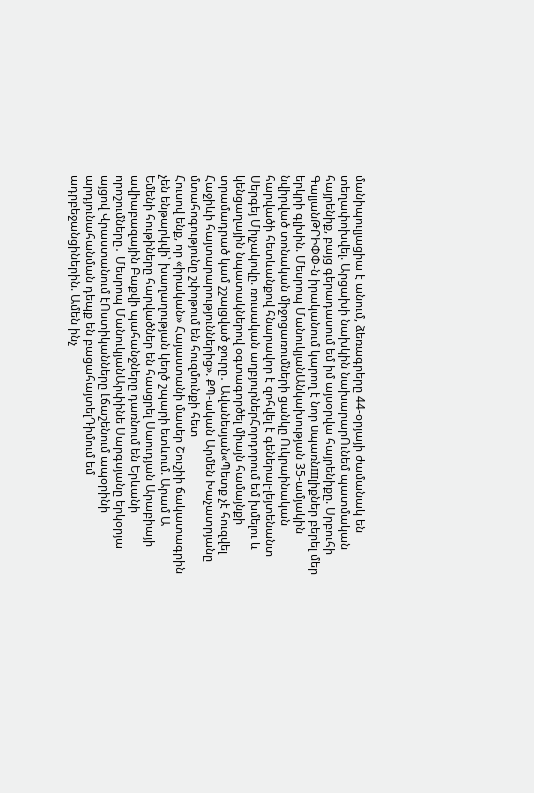մանիպուլյացիա է անում, ձեռագրերը 44-օրյայի ժամանակ են տեղափոխվել. Արցախի նախկին նախարարՈւնեմ պատմական հայրենիք, բայց գերադասում եմ իմ այսօրվա հայրենիքը. Սրբուհի ԳալյանԹՐԻՓՓ-ն իրականում կարող է նոր uպառնшլիքներ բերել մեր երկրի գլխին. Մեսրոպ ՄանուկյանԱնկախության 35-ամյակին նվիրված տոնական միջոցառումների ցանկը Ուկրաինական հարվածի հետևանքով հնարավոր է զոհվել է գեներալ-լեյտենանտ Սերգեյ Միլչակովը. ռուսական աղբյուրներՀորդորում եմ խմելու և կենցաղային նպատակներով օգտագործել միայն համայնքի տրամադրած կամ շշալցված ջուրը․ Ավանեսյան«Պետք չէ հուզվել Հաջիևի հայտարարություններից». ՔՊ-ական Արմեն Խաչատրյանը մտահոգությունը շփոթում են հուզմունքի հետ
Հուսով ենք, որ «իրական» Հայաստանի մասեր Շուշիի ճակատագրին չեն ենթարկվի՝ խաղաղության կեղծ շպարի ետևում. Արամ Ա
Եմենի հութիները հարվածներ են հասցրել Սաուդյան Արաբիայի ավիաբազային Բաքվի պահանջները դառնում են Երևանի որոշումները․ Մեսրոպ ՄանուկյանԱրփինե Սարգսյանը երկօրյա այցով Վրաստանում էՈստիկանները Լճաշենում ապօրինի արդյունահանման դեպք են բացահայտելԴիմում եմ ադրբեջանցիներին. Ամեն ինչ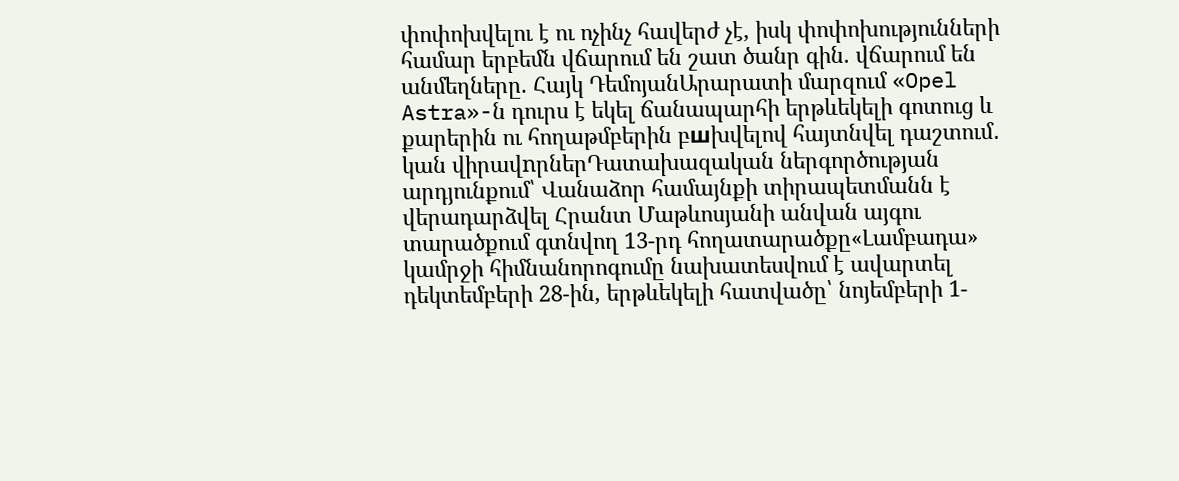փոփոխվելու է ու ոչինչ հավերժ չէ, իսկ փոփոխությունների համար երբեմն վճարում են շատ ծանր գին. վճարում են անմեղները. Հայկ ԴեմոյանԱրարատի մարզում «Opel Astra»-ն դուրս է եկել ճանապարհի երթևեկելի գոտուց և քարերին ու հողաթմբերին բшխվելով հայտնվել դաշտում․ կան վիրավnրներԴատախազական ներգործության արդյունքում՝ Վանաձոր համայնքի տիրապետմանն է վերադարձվել Հրանտ Մաթևոսյանի անվան այգու տարածքում գտնվող 13-րդ հողատարածքը«Լամբադա» կամրջի հիմնանորոգումը նախատեսվում է ավարտել դեկտեմբերի 28-ին, երթևեկելի հատվածը՝ նոյեմբերի 1-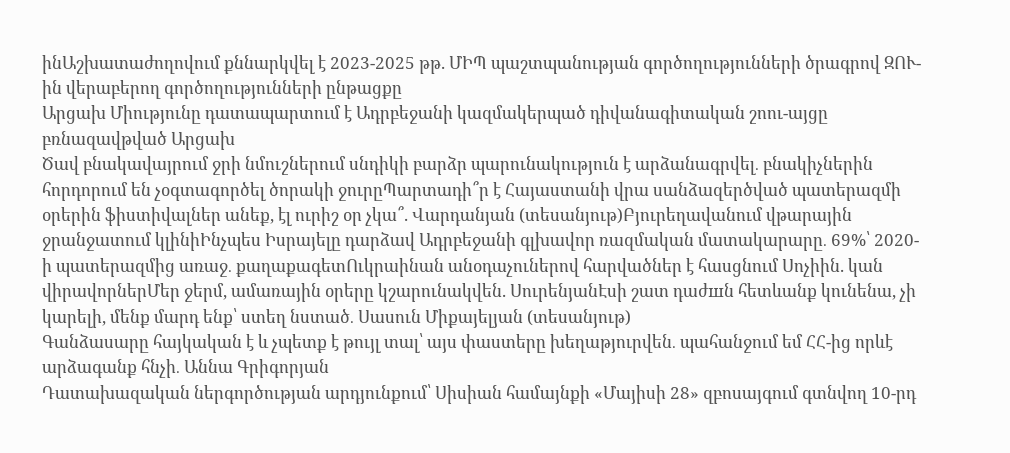ինԱշխատաժողովում քննարկվել է 2023-2025 թթ. ՄԻՊ պաշտպանության գործողությունների ծրագրով ԶՈՒ-ին վերաբերող գործողությունների ընթացքը
Արցախ Միությունը դատապարտում է Ադրբեջանի կազմակերպած դիվանագիտական շոու-այցը բռնազավթված Արցախ
Ծավ բնակավայրում ջրի նմուշներում սնդիկի բարձր պարունակություն է արձանագրվել․ բնակիչներին հորդորում են չօգտագործել ծորակի ջուրըՊարտադի՞ր է Հայաստանի վրա սանձազերծված պատերազմի օրերին ֆիստիվալներ անեք, էլ ուրիշ օր չկա՞. Վարդանյան (տեսանյութ)Բյուրեղավանում վթարային ջրանջատում կլինիԻնչպես Իսրայելը դարձավ Ադրբեջանի գլխավոր ռազմական մատակարարը․ 69%՝ 2020-ի պատերազմից առաջ․ քաղաքագետՈւկրաինան անօդաչուներով հարվածներ է հասցնում Սոչիին. կան վիրավորներՄեր ջերմ, ամառային օրերը կշարունակվեն. ՍուրենյանԷսի շատ դաժшն հետևանք կունենա, չի կարելի, մենք մարդ ենք՝ ստեղ նստած․ Սասուն Միքայելյան (տեսանյութ)
Գանձասարը հայկական է և չպետք է թույլ տալ՝ այս փաստերը խեղաթյուրվեն․ պահանջում եմ ՀՀ-ից որևէ արձագանք հնչի․ Աննա Գրիգորյան
Դատախազական ներգործության արդյունքում՝ Սիսիան համայնքի «Մայիսի 28» զբոսայգում գտնվող 10-րդ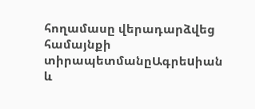հողամասը վերադարձվեց համայնքի տիրապետմանըԱգրեuիան և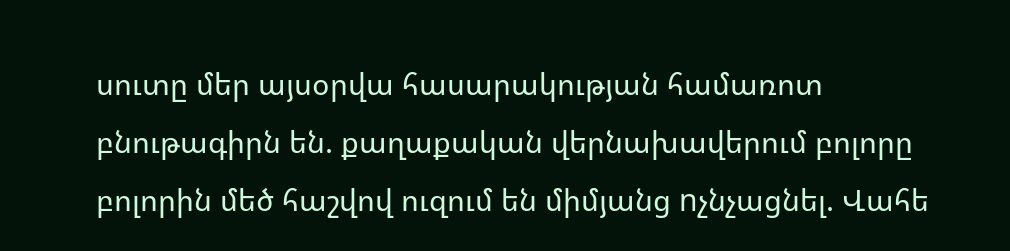սուտը մեր այսօրվա հասարակության համառոտ բնութագիրն են. քաղաքական վերնախավերում բոլորը բոլորին մեծ հաշվով ուզում են միմյանց nչնչացնել. Վահե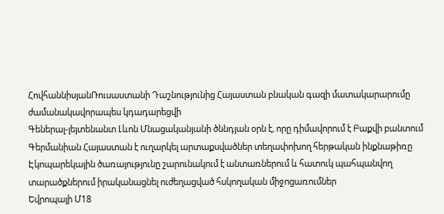ՀովհաննիսյանՌուսաստանի Դաշնությունից Հայաստան բնական գազի մատակարարումը ժամանակավորապես կդադարեցվի
Գեներալ-լեյտենանտ Լևոն Մնացականյանի ծննդյան օրն է, որը դիմավորում է Բաքվի բանտում
Գերմանիան Հայաստան է ուղարկել արտաքսվածներ տեղափոխող հերթական ինքնաթիռը
Էկոպարեկային ծառայությունը շարունակում է անտառներում և հատուկ պահպանվող տարածքներում իրականացնել ուժեղացված հսկողական միջոցառումներ
Եվրոպայի Մ18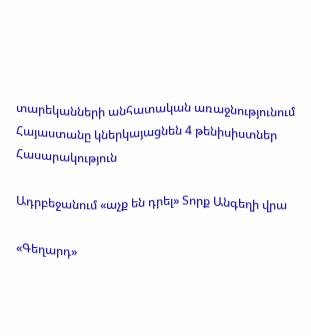տարեկանների անհատական առաջնությունում Հայաստանը կներկայացնեն 4 թենիսիստներ
Հասարակություն

Ադրբեջանում «աչք են դրել» Տորք Անգեղի վրա

«Գեղարդ»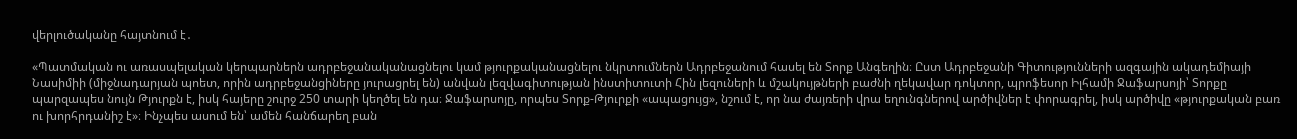վերլուծականը հայտնում է․

«Պատմական ու առասպելական կերպարներն ադրբեջանականացնելու կամ թյուրքականացնելու նկրտումներն Ադրբեջանում հասել են Տորք Անգեղին։ Ըստ Ադրբեջանի Գիտությունների ազգային ակադեմիայի Նասիմիի (միջնադարյան պոետ, որին ադրբեջանցիները յուրացրել են) անվան լեզվագիտության ինստիտուտի Հին լեզուների և մշակույթների բաժնի ղեկավար դոկտոր, պրոֆեսոր Իլհամի Ջաֆարսոյի՝ Տորքը պարզապես նույն Թյուրքն է, իսկ հայերը շուրջ 250 տարի կեղծել են դա։ Ջաֆարսոյը, որպես Տորք-Թյուրքի «ապացույց», նշում է, որ նա ժայռերի վրա եղունգներով արծիվներ է փորագրել, իսկ արծիվը «թյուրքական բառ ու խորհրդանիշ է»։ Ինչպես ասում են՝ ամեն հանճարեղ բան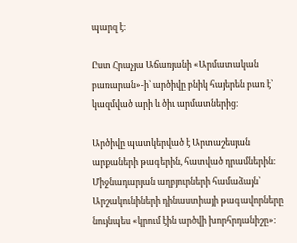պարզ է։

Ըստ Հրաչյա Աճառյանի «Արմատական բառարան»-ի՝ արծիվը բնիկ հայերեն բառ է՝ կազմված արի և ծիւ արմատներից։

Արծիվը պատկերված է Արտաշեսյան արքաների թագերին, հատված դրամներին։ Միջնադարյան աղբյուրների համաձայն՝ Արշակունիների դինաստիայի թագավորները նույնպես «կրում էին արծվի խորհրդանիշը»։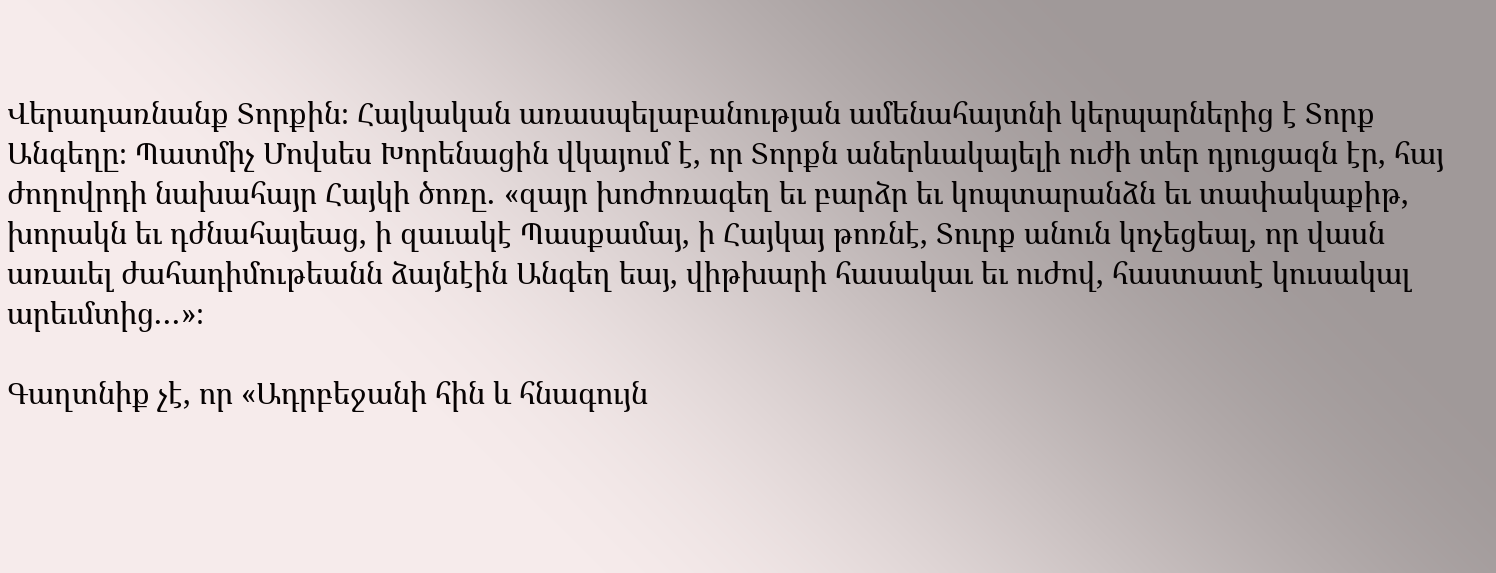Վերադառնանք Տորքին։ Հայկական առասպելաբանության ամենահայտնի կերպարներից է Տորք Անգեղը։ Պատմիչ Մովսես Խորենացին վկայում է, որ Տորքն աներևակայելի ուժի տեր դյուցազն էր, հայ ժողովրդի նախահայր Հայկի ծոռը․ «զայր խոժոռագեղ եւ բարձր եւ կոպտարանձն եւ տափակաքիթ, խորակն եւ դժնահայեաց, ի զաւակէ Պասքամայ, ի Հայկայ թոռնէ, Տուրք անուն կոչեցեալ, որ վասն առաւել ժահադիմութեանն ձայնէին Անգեղ եայ, վիթխարի հասակաւ եւ ուժով, հաստատէ կուսակալ արեւմտից․․․»։

Գաղտնիք չէ, որ «Ադրբեջանի հին և հնագույն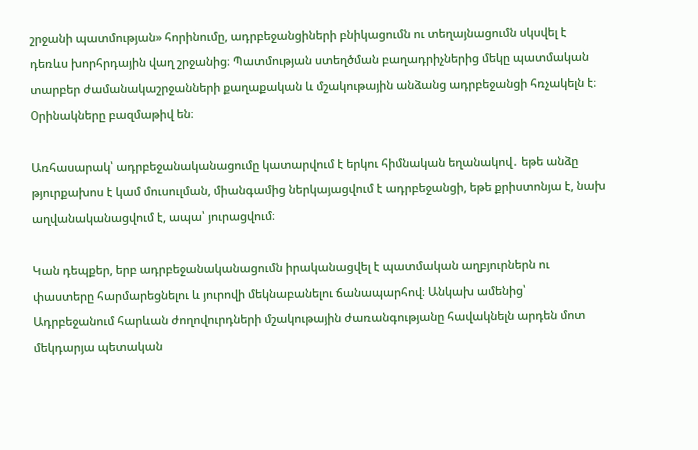շրջանի պատմության» հորինումը, ադրբեջանցիների բնիկացումն ու տեղայնացումն սկսվել է դեռևս խորհրդային վաղ շրջանից։ Պատմության ստեղծման բաղադրիչներից մեկը պատմական տարբեր ժամանակաշրջանների քաղաքական և մշակութային անձանց ադրբեջանցի հռչակելն է։ Оրինակները բազմաթիվ են։

Առհասարակ՝ ադրբեջանականացումը կատարվում է երկու հիմնական եղանակով․ եթե անձը թյուրքախոս է կամ մուսուլման, միանգամից ներկայացվում է ադրբեջանցի, եթե քրիստոնյա է, նախ աղվանականացվում է, ապա՝ յուրացվում։

Կան դեպքեր, երբ ադրբեջանականացումն իրականացվել է պատմական աղբյուրներն ու փաստերը հարմարեցնելու և յուրովի մեկնաբանելու ճանապարհով։ Անկախ ամենից՝ Ադրբեջանում հարևան ժողովուրդների մշակութային ժառանգությանը հավակնելն արդեն մոտ մեկդարյա պետական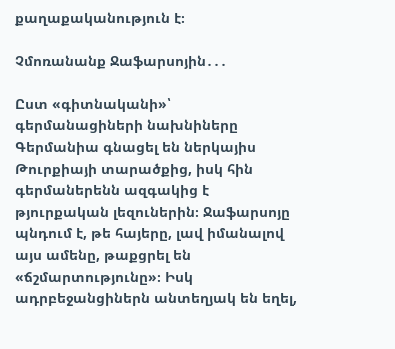քաղաքականություն է։

Չմոռանանք Ջաֆարսոյին․․․

Ըստ «գիտնականի»՝ գերմանացիների նախնիները Գերմանիա գնացել են ներկայիս Թուրքիայի տարածքից, իսկ հին գերմաներենն ազգակից է թյուրքական լեզուներին։ Ջաֆարսոյը պնդում է, թե հայերը, լավ իմանալով այս ամենը, թաքցրել են  «ճշմարտությունը»։ Իսկ ադրբեջանցիներն անտեղյակ են եղել,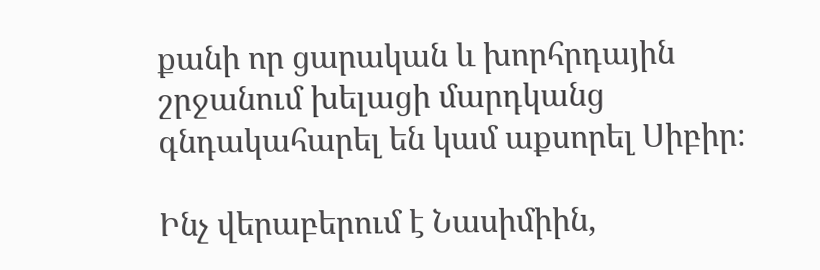քանի որ ցարական և խորհրդային շրջանում խելացի մարդկանց գնդակահարել են կամ աքսորել Սիբիր։

Ինչ վերաբերում է Նասիմիին,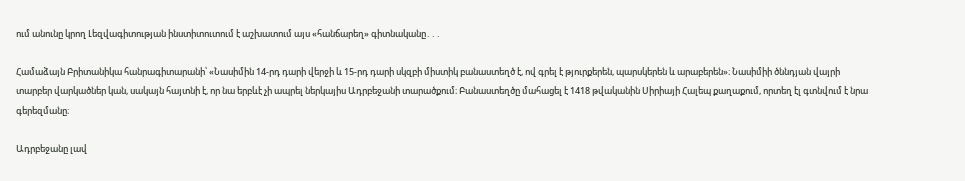ում անունը կրող Լեզվագիտության ինստիտուտում է աշխատում այս «հանճարեղ» գիտնականը․․․

Համաձայն Բրիտանիկա հանրագիտարանի՝ «Նասիմին 14-րդ դարի վերջի և 15-րդ դարի սկզբի միստիկ բանաստեղծ է, ով գրել է թյուրքերեն, պարսկերեն և արաբերեն»։ Նասիմիի ծննդյան վայրի տարբեր վարկածներ կան, սակայն հայտնի է, որ նա երբևէ չի ապրել ներկայիս Ադրբեջանի տարածքում։ Բանաստեղծը մահացել է 1418 թվականին Սիրիայի Հալեպ քաղաքում, որտեղ էլ գտնվում է նրա գերեզմանը։

Ադրբեջանը լավ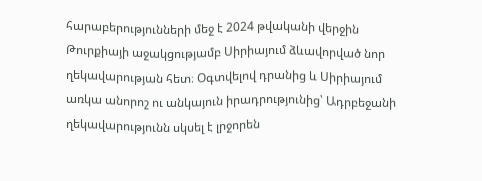հարաբերությունների մեջ է 2024 թվականի վերջին Թուրքիայի աջակցությամբ Սիրիայում ձևավորված նոր ղեկավարության հետ։ Օգտվելով դրանից և Սիրիայում առկա անորոշ ու անկայուն իրադրությունից՝ Ադրբեջանի ղեկավարությունն սկսել է լրջորեն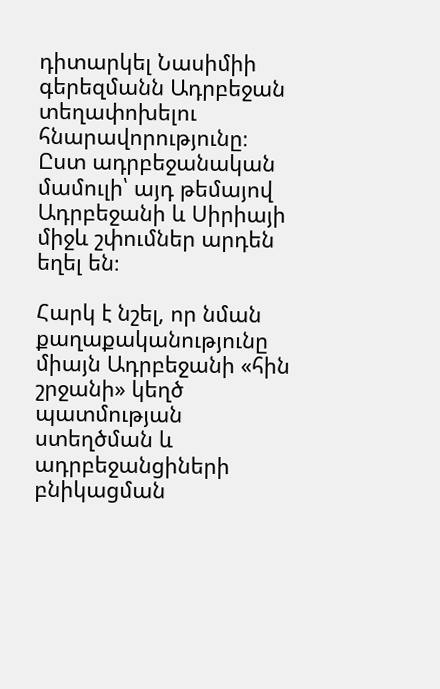դիտարկել Նասիմիի գերեզմանն Ադրբեջան տեղափոխելու հնարավորությունը։ Ըստ ադրբեջանական մամուլի՝ այդ թեմայով Ադրբեջանի և Սիրիայի միջև շփումներ արդեն եղել են։

Հարկ է նշել, որ նման քաղաքականությունը միայն Ադրբեջանի «հին շրջանի» կեղծ պատմության ստեղծման և ադրբեջանցիների բնիկացման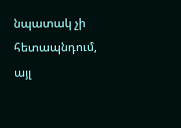նպատակ չի հետապնդում, այլ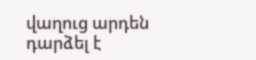վաղուց արդեն դարձել է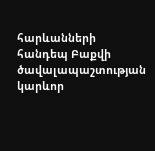հարևանների հանդեպ Բաքվի ծավալապաշտության կարևոր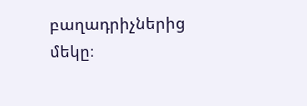բաղադրիչներից մեկը։